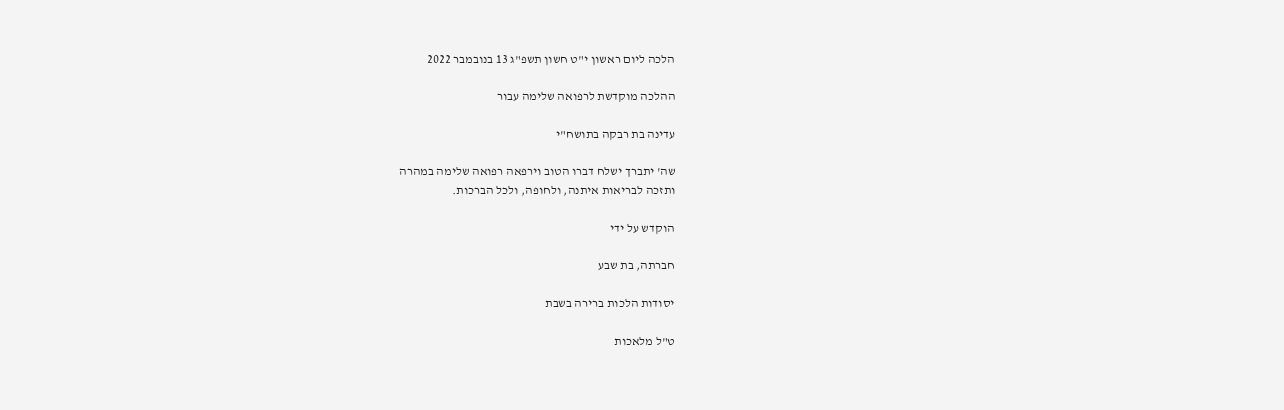הלכה ליום ראשון י"ט חשון תשפ"ג 13 בנובמבר 2022

ההלכה מוקדשת לרפואה שלימה עבור

עדינה בת רבקה בתושח"י

שה' יתברך ישלח דברו הטוב וירפאה רפואה שלימה במהרה
ותזכה לבריאות איתנה, ולחופה, ולכל הברכות.

הוקדש על ידי

חברתה, בת שבע

יסודות הלכות ברירה בשבת

ט"ל מלאכות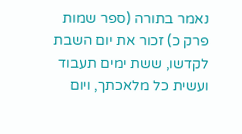נאמר בתורה (ספר שמות פרק כ) זכור את יום השבת לקדשו, ששת ימים תעבוד ועשית כל מלאכתך, ויום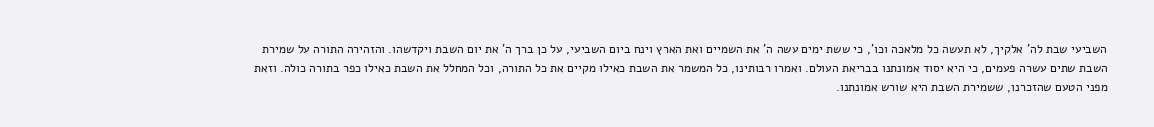השביעי שבת לה' אלקיך, לא תעשה כל מלאכה וכו', כי ששת ימים עשה ה' את השמיים ואת הארץ וינח ביום השביעי, על כן ברך ה' את יום השבת ויקדשהו. והזהירה התורה על שמירת השבת שתים עשרה פעמים, כי היא יסוד אמונתנו בבריאת העולם. ואמרו רבותינו, כל המשמר את השבת כאילו מקיים את כל התורה, וכל המחלל את השבת כאילו כפר בתורה כולה. וזאת מפני הטעם שהזכרנו, ששמירת השבת היא שורש אמונתנו.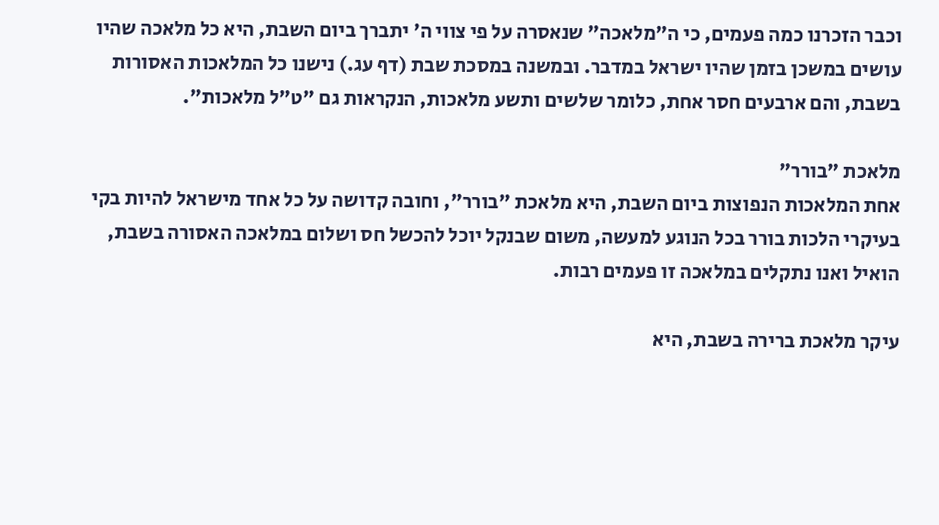וכבר הזכרנו כמה פעמים, כי ה"מלאכה" שנאסרה על פי צווי ה' יתברך ביום השבת, היא כל מלאכה שהיו עושים במשכן בזמן שהיו ישראל במדבר. ובמשנה במסכת שבת (דף עג.) נישנו כל המלאכות האסורות בשבת, והם ארבעים חסר אחת, כלומר שלשים ותשע מלאכות, הנקראות גם "ט"ל מלאכות".

מלאכת "בורר"
אחת המלאכות הנפוצות ביום השבת, היא מלאכת "בורר", וחובה קדושה על כל אחד מישראל להיות בקי בעיקרי הלכות בורר בכל הנוגע למעשה, משום שבנקל יוכל להכשל חס ושלום במלאכה האסורה בשבת, הואיל ואנו נתקלים במלאכה זו פעמים רבות.

עיקר מלאכת ברירה בשבת, היא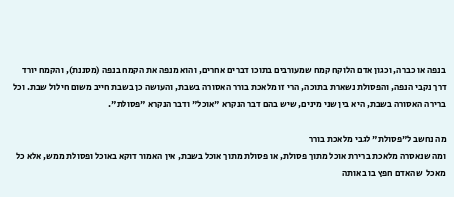בנפה או כברה, וכגון אדם הלוקח קמח שמעורבים בתוכו דברים אחרים, והוא מנפה את הקמח בנפה (מסננת), והקמח יורד דרך נקבי הנפה, והפסולת נשארת בתוכה, הרי זו מלאכת בורר האסורה בשבת, והעושה כן בשבת חייב משום חילול שבת. וכל ברירה האסורה בשבת, היא בין שני מינים, שיש בהם דבר הנקרא "אוכל" ודבר הנקרא "פסולת".

מה נחשב ל"פסולת" לגבי מלאכת בורר
ומה שנאסרה מלאכת ברירת אוכל מתוך פסולת, או פסולת מתוך אוכל בשבת, אין האמור דוקא באוכל ופסולת ממש, אלא כל מאכל  שהאדם חפץ בו באותה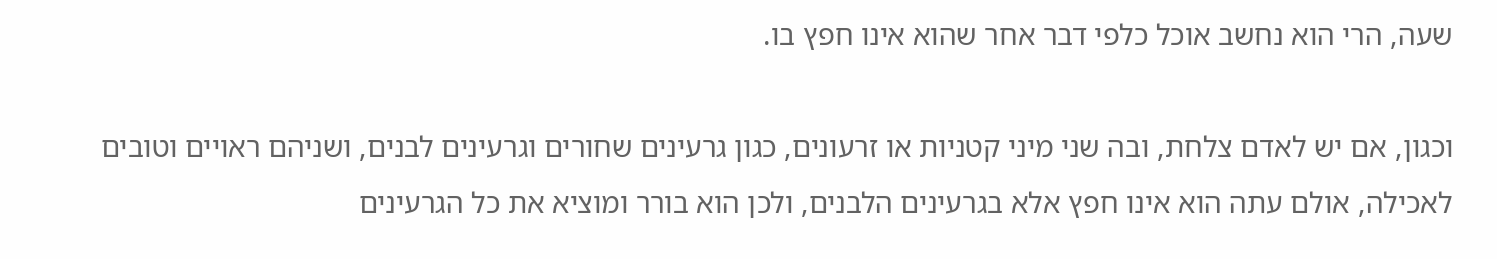שעה, הרי הוא נחשב אוכל כלפי דבר אחר שהוא אינו חפץ בו.

וכגון, אם יש לאדם צלחת, ובה שני מיני קטניות או זרעונים, כגון גרעינים שחורים וגרעינים לבנים, ושניהם ראויים וטובים לאכילה, אולם עתה הוא אינו חפץ אלא בגרעינים הלבנים, ולכן הוא בורר ומוציא את כל הגרעינים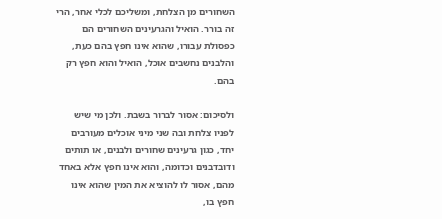השחורים מן הצלחת, ומשליכם לכלי אחר, הרי זה בורר. הואיל והגרעינים השחורים הם כפסולת עבורו, שהוא אינו חפץ בהם כעת, והלבנים נחשבים אוכל, הואיל והוא חפץ רק בהם.

ולסיכום: אסור לברור בשבת. ולכן מי שיש לפניו צלחת ובה שני מיני אוכלים מעורבים יחד, כגון גרעינים שחורים ולבנים, או תותים ודובדבנים וכדומה, והוא אינו חפץ אלא באחד מהם, אסור לו להוציא את המין שהוא אינו חפץ בו,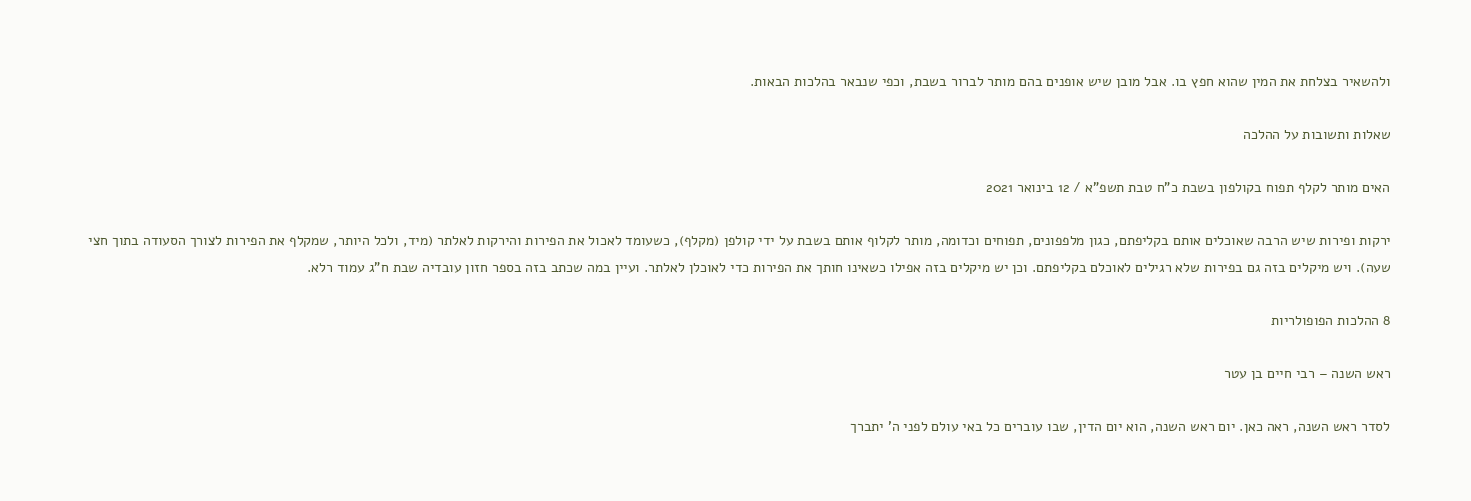ולהשאיר בצלחת את המין שהוא חפץ בו. אבל מובן שיש אופנים בהם מותר לברור בשבת, וכפי שנבאר בהלכות הבאות.

שאלות ותשובות על ההלכה

האים מותר לקלף תפוח בקולפון בשבת כ"ח טבת תשפ"א / 12 בינואר 2021

ירקות ופירות שיש הרבה שאוכלים אותם בקליפתם, כגון מלפפונים, תפוחים וכדומה, מותר לקלוף אותם בשבת על ידי קולפן (מקלף), כשעומד לאכול את הפירות והירקות לאלתר (מיד, ולכל היותר, שמקלף את הפירות לצורך הסעודה בתוך חצי שעה). ויש מיקלים בזה גם בפירות שלא רגילים לאוכלם בקליפתם. וכן יש מיקלים בזה אפילו כשאינו חותך את הפירות כדי לאוכלן לאלתר. ועיין במה שכתב בזה בספר חזון עובדיה שבת ח"ג עמוד רלא.

8 ההלכות הפופולריות

ראש השנה – רבי חיים בן עטר

לסדר ראש השנה, ראה כאן. יום ראש השנה, הוא יום הדין, שבו עוברים כל באי עולם לפני ה' יתברך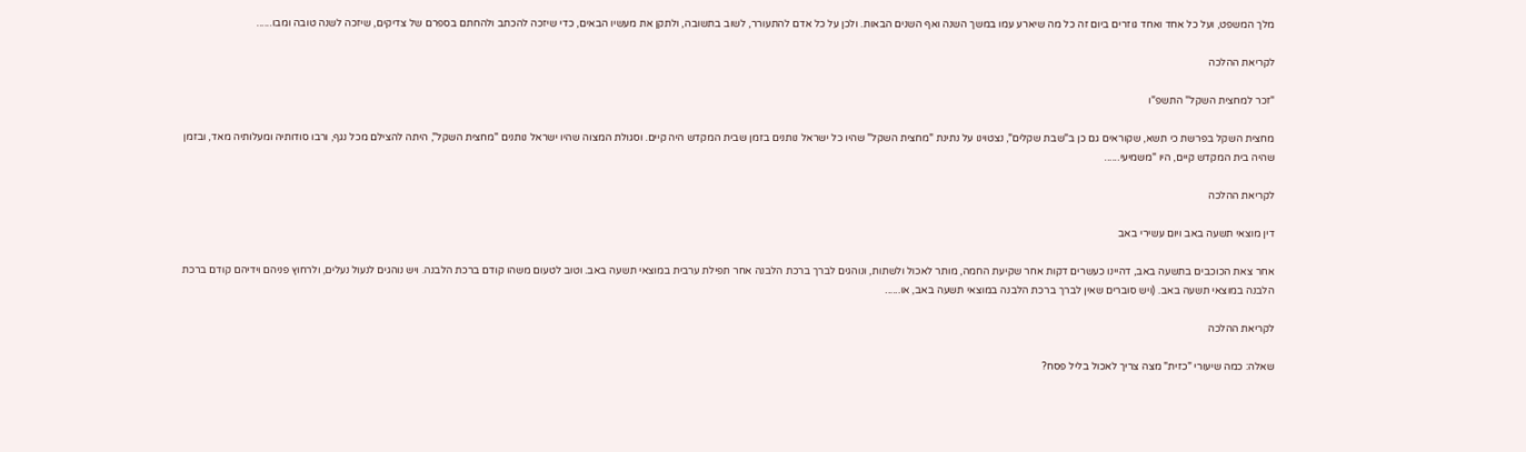מלך המשפט, ועל כל אחד ואחד גוזרים ביום זה כל מה שיארע עמו במשך השנה ואף השנים הבאות. ולכן על כל אדם להתעורר, לשוב בתשובה, ולתקן את מעשיו הבאים, כדי שיזכה להכתב ולהחתם בספרם של צדיקים, שיזכה לשנה טובה ומבו......

לקריאת ההלכה

"זכר למחצית השקל" התשפ"ו

מחצית השקל בפרשת כי תשא, שקוראים גם כן ב"שבת שקלים", נצטוינו על נתינת "מחצית השקל" שהיו כל ישראל נותנים בזמן שבית המקדש היה קיים. וסגולת המצוה שהיו ישראל נותנים "מחצית השקל", היתה להצילם מכל נגף, ורבו סודותיה ומעלותיה מאד, ובזמן שהיה בית המקדש קיים, היו "משמיעי......

לקריאת ההלכה

דין מוצאי תשעה באב ויום עשירי באב

אחר צאת הכוכבים בתשעה באב, דהיינו כעשרים דקות אחר שקיעת החמה, מותר לאכול ולשתות, ונוהגים לברך ברכת הלבנה אחר תפילת ערבית במוצאי תשעה באב. וטוב לטעום משהו קודם ברכת הלבנה. ויש נוהגים לנעול נעלים, ולרחוץ פניהם וידיהם קודם ברכת הלבנה במוצאי תשעה באב. (ויש סוברים שאין לברך ברכת הלבנה במוצאי תשעה באב, או......

לקריאת ההלכה

שאלה: כמה שיעורי "כזית" מצה צריך לאכול בליל פסח?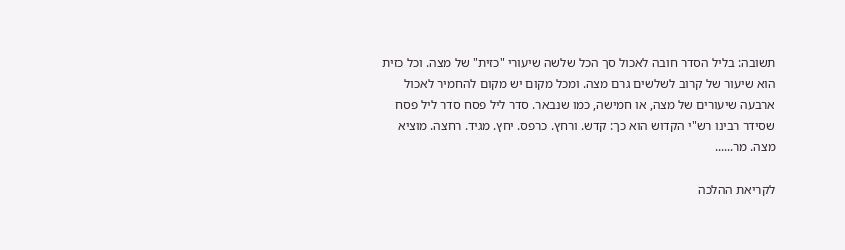תשובה: בליל הסדר חובה לאכול סך הכל שלשה שיעורי "כזית" של מצה. וכל כזית הוא שיעור של קרוב לשלשים גרם מצה. ומכל מקום יש מקום להחמיר לאכול ארבעה שיעורים של מצה, או חמישה, כמו שנבאר. סדר ליל פסח סדר ליל פסח שסידר רבינו רש"י הקדוש הוא כך: קדש. ורחץ. כרפס. יחץ. מגיד. רחצה. מוציא מצה. מר......

לקריאת ההלכה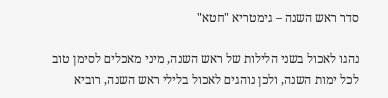סדר ראש השנה – גימטריא "חטא"

נהגו לאכול בשני הלילות של ראש השנה, מיני מאכלים לסימן טוב לכל ימות השנה, ולכן נוהגים לאכול בלילי ראש השנה, רוביא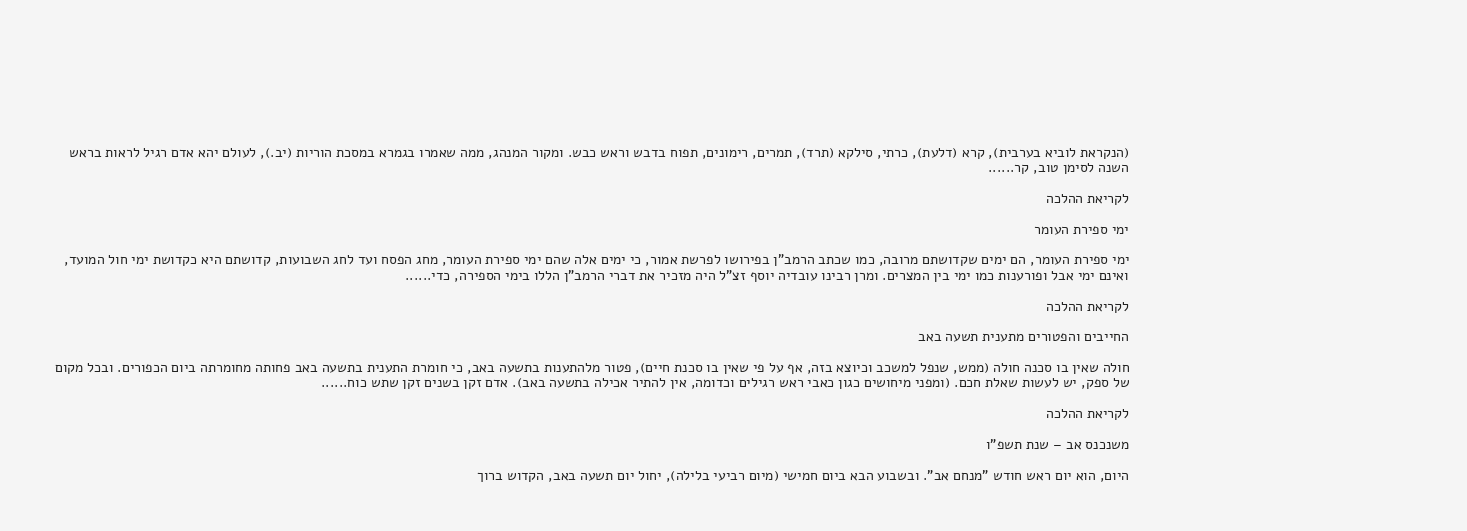(הנקראת לוביא בערבית), קרא (דלעת), כרתי, סילקא (תרד), תמרים, רימונים, תפוח בדבש וראש כבש. ומקור המנהג, ממה שאמרו בגמרא במסכת הוריות (יב.), לעולם יהא אדם רגיל לראות בראש השנה לסימן טוב, קר......

לקריאת ההלכה

ימי ספירת העומר

ימי ספירת העומר, הם ימים שקדושתם מרובה, כמו שכתב הרמב"ן בפירושו לפרשת אמור, כי ימים אלה שהם ימי ספירת העומר, מחג הפסח ועד לחג השבועות, קדושתם היא כקדושת ימי חול המועד, ואינם ימי אבל ופורענות כמו ימי בין המצרים. ומרן רבינו עובדיה יוסף זצ"ל היה מזכיר את דברי הרמב"ן הללו בימי הספירה, כדי......

לקריאת ההלכה

החייבים והפטורים מתענית תשעה באב

חולה שאין בו סכנה חולה (ממש, שנפל למשכב וכיוצא בזה, אף על פי שאין בו סכנת חיים), פטור מלהתענות בתשעה באב, כי חומרת התענית בתשעה באב פחותה מחומרתה ביום הכפורים. ובכל מקום של ספק, יש לעשות שאלת חכם. (ומפני מיחושים כגון כאבי ראש רגילים וכדומה, אין להתיר אכילה בתשעה באב). אדם זקן בשנים זקן שתש כוח......

לקריאת ההלכה

משנכנס אב – שנת תשפ"ו

היום, הוא יום ראש חודש "מנחם אב". ובשבוע הבא ביום חמישי (מיום רביעי בלילה), יחול יום תשעה באב, הקדוש ברוך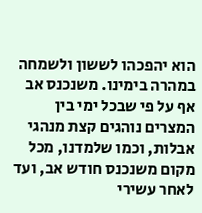הוא יהפכהו לששון ולשמחה במהרה בימינו. משנכנס אב אף על פי שבכל ימי בין המצרים נוהגים קצת מנהגי אבלות, וכמו שלמדנו, מכל מקום משנכנס חודש אב, ועד לאחר עשירי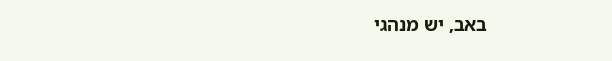באב, יש מנהגי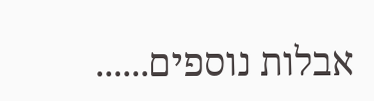אבלות נוספים......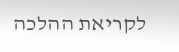לקריאת ההלכה